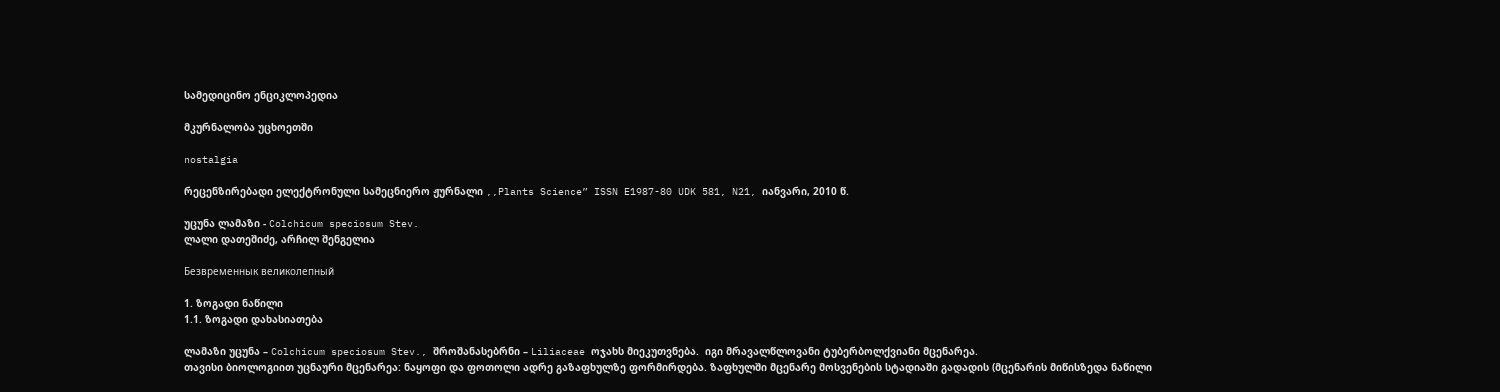სამედიცინო ენციკლოპედია

მკურნალობა უცხოეთში

nostalgia

რეცენზირებადი ელექტრონული სამეცნიერო ჟურნალი ,,Plants Science” ISSN E1987-80 UDK 581, N21, იანვარი, 2010 წ.

უცუნა ლამაზი - Colchicum speciosum Stev.
ლალი დათეშიძე, არჩილ შენგელია

Безвременнык великолепный

1. ზოგადი ნაწილი
1.1. ზოგადი დახასიათება

ლამაზი უცუნა – Colchicum speciosum Stev., შროშანასებრნი – Liliaceae ოჯახს მიეკუთვნება.  იგი მრავალწლოვანი ტუბერბოლქვიანი მცენარეა.
თავისი ბიოლოგიით უცნაური მცენარეა: ნაყოფი და ფოთოლი ადრე გაზაფხულზე ფორმირდება. ზაფხულში მცენარე მოსვენების სტადიაში გადადის (მცენარის მიწისზედა ნაწილი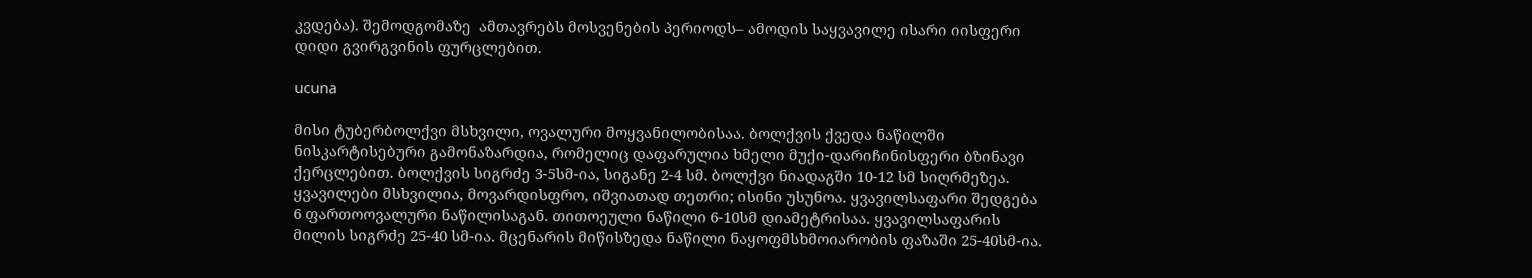კვდება). შემოდგომაზე  ამთავრებს მოსვენების პერიოდს– ამოდის საყვავილე ისარი იისფერი დიდი გვირგვინის ფურცლებით.

ucuna

მისი ტუბერბოლქვი მსხვილი, ოვალური მოყვანილობისაა. ბოლქვის ქვედა ნაწილში ნისკარტისებური გამონაზარდია, რომელიც დაფარულია ხმელი მუქი-დარიჩინისფერი ბზინავი ქერცლებით. ბოლქვის სიგრძე 3-5სმ-ია, სიგანე 2-4 სმ. ბოლქვი ნიადაგში 10-12 სმ სიღრმეზეა.
ყვავილები მსხვილია, მოვარდისფრო, იშვიათად თეთრი; ისინი უსუნოა. ყვავილსაფარი შედგება 6 ფართოოვალური ნაწილისაგან. თითოეული ნაწილი 6-10სმ დიამეტრისაა. ყვავილსაფარის მილის სიგრძე 25-40 სმ-ია. მცენარის მიწისზედა ნაწილი ნაყოფმსხმოიარობის ფაზაში 25-40სმ-ია.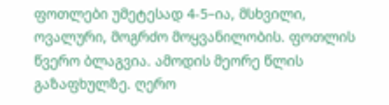ფოთლები უმეტესად 4-5–ია, მსხვილი, ოვალური, მოგრძო მოყვანილობის. ფოთლის წვერო ბლაგვია. ამოდის მეორე წლის გაზაფხულზე. ღერო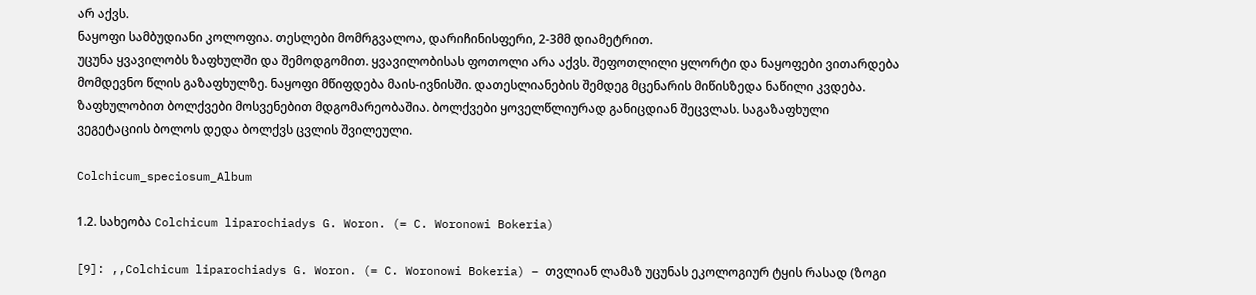არ აქვს.
ნაყოფი სამბუდიანი კოლოფია. თესლები მომრგვალოა, დარიჩინისფერი, 2-3მმ დიამეტრით.
უცუნა ყვავილობს ზაფხულში და შემოდგომით. ყვავილობისას ფოთოლი არა აქვს. შეფოთლილი ყლორტი და ნაყოფები ვითარდება მომდევნო წლის გაზაფხულზე. ნაყოფი მწიფდება მაის-ივნისში. დათესლიანების შემდეგ მცენარის მიწისზედა ნაწილი კვდება. ზაფხულობით ბოლქვები მოსვენებით მდგომარეობაშია. ბოლქვები ყოველწლიურად განიცდიან შეცვლას. საგაზაფხული ვეგეტაციის ბოლოს დედა ბოლქვს ცვლის შვილეული.

Colchicum_speciosum_Album

1.2. სახეობა Colchicum liparochiadys G. Woron. (= C. Woronowi Bokeria)

[9]: ,,Colchicum liparochiadys G. Woron. (= C. Woronowi Bokeria) – თვლიან ლამაზ უცუნას ეკოლოგიურ ტყის რასად (ზოგი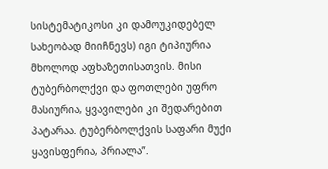სისტემატიკოსი კი დამოუკიდებელ სახეობად მიიჩნევს) იგი ტიპიურია მხოლოდ აფხაზეთისათვის. მისი ტუბერბოლქვი და ფოთლები უფრო მასიურია, ყვავილები კი შედარებით პატარაა. ტუბერბოლქვის საფარი მუქი ყავისფერია, პრიალა”.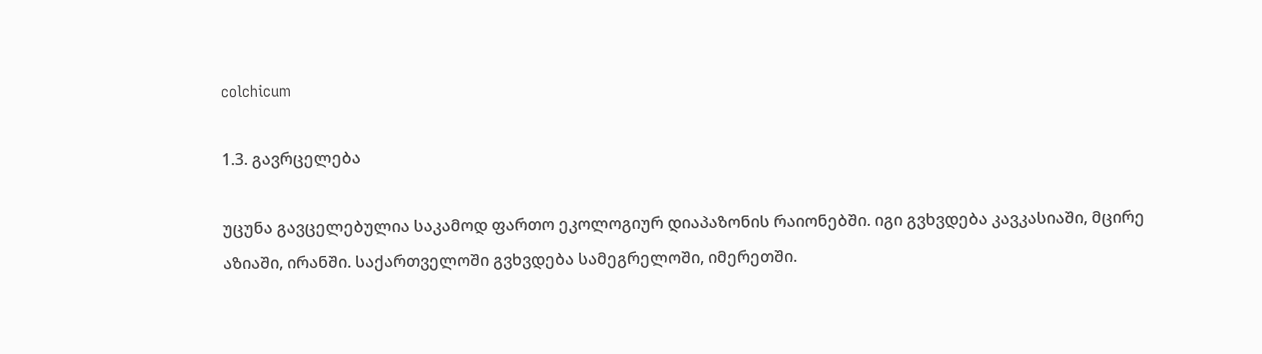colchicum

1.3. გავრცელება

უცუნა გავცელებულია საკამოდ ფართო ეკოლოგიურ დიაპაზონის რაიონებში. იგი გვხვდება კავკასიაში, მცირე აზიაში, ირანში. საქართველოში გვხვდება სამეგრელოში, იმერეთში.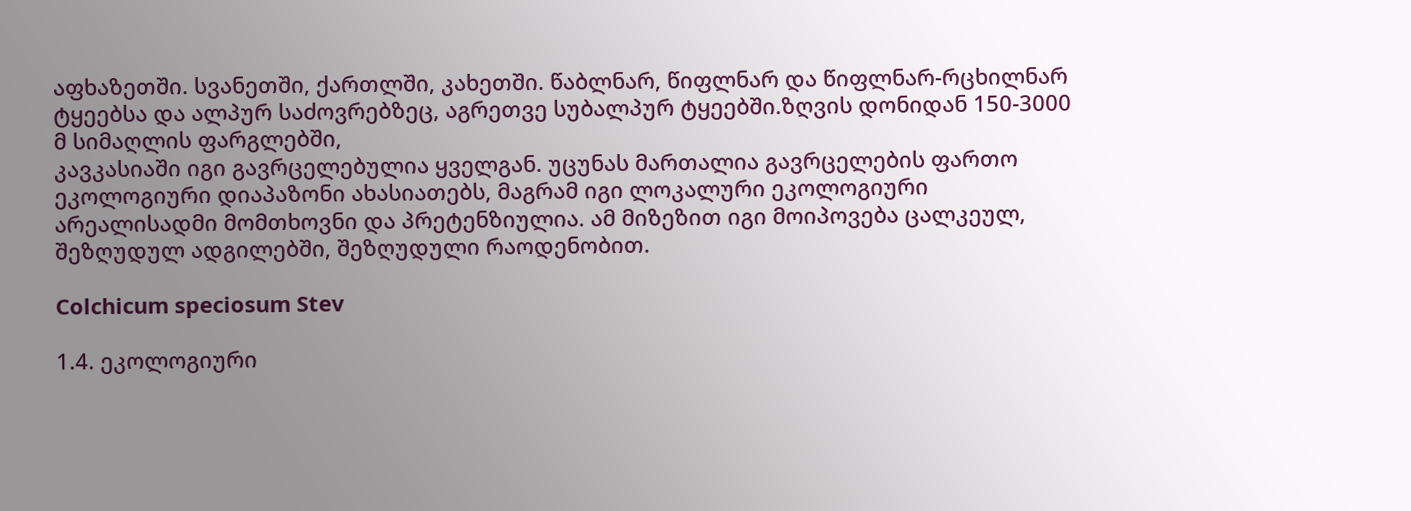აფხაზეთში. სვანეთში, ქართლში, კახეთში. წაბლნარ, წიფლნარ და წიფლნარ-რცხილნარ ტყეებსა და ალპურ საძოვრებზეც, აგრეთვე სუბალპურ ტყეებში.ზღვის დონიდან 150-3000 მ სიმაღლის ფარგლებში,
კავკასიაში იგი გავრცელებულია ყველგან. უცუნას მართალია გავრცელების ფართო ეკოლოგიური დიაპაზონი ახასიათებს, მაგრამ იგი ლოკალური ეკოლოგიური არეალისადმი მომთხოვნი და პრეტენზიულია. ამ მიზეზით იგი მოიპოვება ცალკეულ, შეზღუდულ ადგილებში, შეზღუდული რაოდენობით.

Colchicum speciosum Stev

1.4. ეკოლოგიური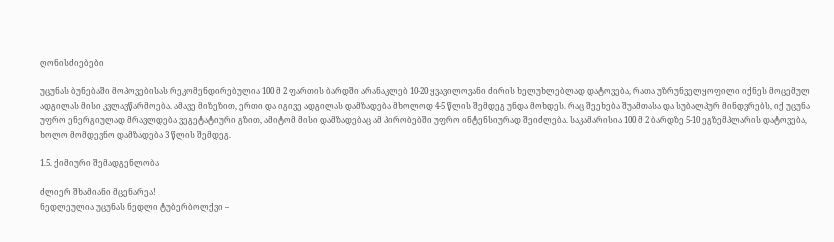ღონისძიებები

უცუნას ბუნებაში მოპოვებისას რეკომენდირებულია 100 მ 2 ფართის ბარდში არანაკლებ 10-20 ყვავილოვანი ძირის ხელუხლებლად დატოვება, რათა უზრუნველყოფილი იქნეს მოცემულ ადგილას მისი კვლავწარმოება. ამავე მიზეზით, ერთი და იგივე ადგილას დამზადება მხოლოდ 4-5 წლის შემდეგ უნდა მოხდეს. რაც შეეხება შუამთასა და სუბალპურ მინდვრებს, იქ უცუნა უფრო ენერგიულად მრავლდება ვეგეტატიური გზით, ამიტომ მისი დამზადებაც ამ პირობებში უფრო ინტენსიურად შეიძლება. საკამარისია 100 მ 2 ბარდზე 5-10 ეგზემპლარის დატოვება, ხოლო მომდევნო დამზადება 3 წლის შემდეგ.

1.5. ქიმიური შემადგენლობა

ძლიერ შხამიანი მცენარეა!
ნედლეულია უცუნას ნედლი ტუბერბოლქვი –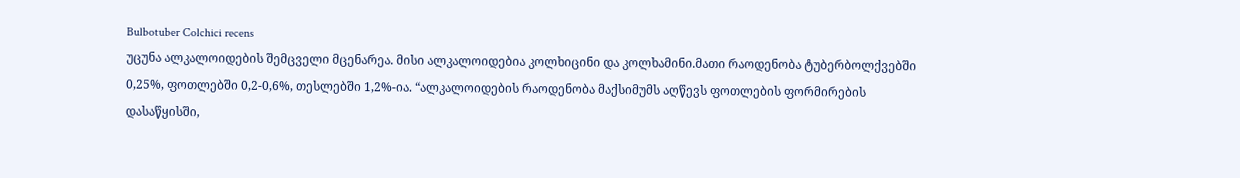Bulbotuber Colchici recens
უცუნა ალკალოიდების შემცველი მცენარეა. მისი ალკალოიდებია კოლხიცინი და კოლხამინი.მათი რაოდენობა ტუბერბოლქვებში 0,25%, ფოთლებში 0,2-0,6%, თესლებში 1,2%-ია. “ალკალოიდების რაოდენობა მაქსიმუმს აღწევს ფოთლების ფორმირების დასაწყისში,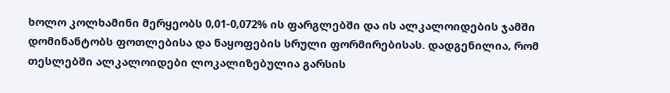ხოლო კოლხამინი მერყეობს 0,01-0,072% ის ფარგლებში და ის ალკალოიდების ჯამში დომინანტობს ფოთლებისა და ნაყოფების სრული ფორმირებისას. დადგენილია, რომ თესლებში ალკალოიდები ლოკალიზებულია გარსის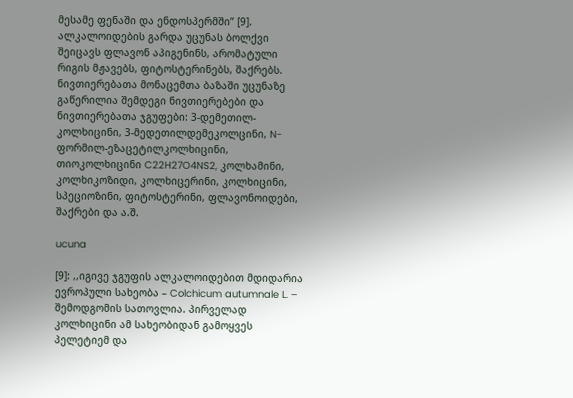მესამე ფენაში და ენდოსპერმში” [9].
ალკალოიდების გარდა უცუნას ბოლქვი შეიცავს ფლავონ აპიგენინს, არომატული რიგის მჟავებს, ფიტოსტერინებს, შაქრებს.
ნივთიერებათა მონაცემთა ბაზაში უცუნაზე გაწერილია შემდეგი ნივთიერებები და ნივთიერებათა ჯგუფები: 3-დემეთილ-კოლხიცინი, 3-მედეთილდემეკოლცინი, N-ფორმილ-ეზაცეტილკოლხიცინი, თიოკოლხიცინი C22H27O4NS2, კოლხამინი, კოლხიკოზიდი, კოლხიცერინი, კოლხიცინი, სპეციოზინი, ფიტოსტერინი, ფლავონოიდები, შაქრები და ა.შ.

ucuna

[9]: ,,იგივე ჯგუფის ალკალოიდებით მდიდარია ევროპული სახეობა – Colchicum autumnale L. – შემოდგომის სათოვლია. პირველად კოლხიცინი ამ სახეობიდან გამოყვეს პელეტიემ და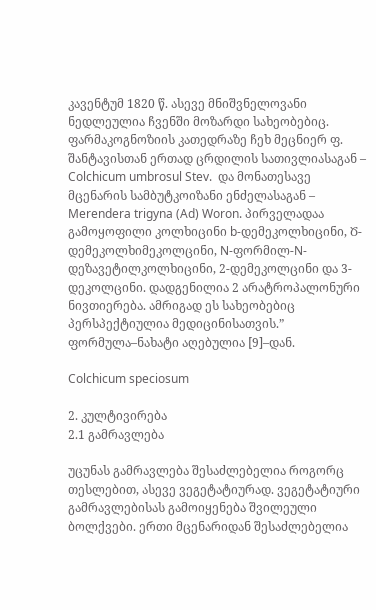კავენტუმ 1820 წ. ასევე მნიშვნელოვანი ნედლეულია ჩვენში მოზარდი სახეობებიც. ფარმაკოგნოზიის კათედრაზე ჩეხ მეცნიერ ფ. შანტავისთან ერთად ცრდილის სათივლიასაგან – Colchicum umbrosul Stev.  და მონათესავე მცენარის სამბუტკოიზანი ენძელასაგან – Merendera trigyna (Ad) Woron. პირველადაა გამოყოფილი კოლხიცინი b-დემეკოლხიცინი, Ծ-დემეკოლხიმეკოლცინი, N-ფორმილ-N-დეზავეტილკოლხიცინი, 2-დემეკოლცინი და 3-დეკოლცინი. დადგენილია 2 არატროპალონური ნივთიერება. ამრიგად ეს სახეობებიც პერსპექტიულია მედიცინისათვის.” ფორმულა–ნახატი აღებულია [9]–დან.

Colchicum speciosum

2. კულტივირება
2.1 გამრავლება

უცუნას გამრავლება შესაძლებელია როგორც თესლებით, ასევე ვეგეტატიურად. ვეგეტატიური გამრავლებისას გამოიყენება შვილეული ბოლქვები. ერთი მცენარიდან შესაძლებელია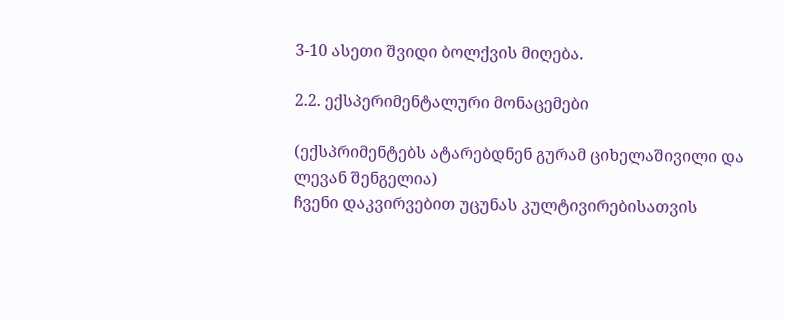3-10 ასეთი შვიდი ბოლქვის მიღება.

2.2. ექსპერიმენტალური მონაცემები

(ექსპრიმენტებს ატარებდნენ გურამ ციხელაშივილი და ლევან შენგელია)
ჩვენი დაკვირვებით უცუნას კულტივირებისათვის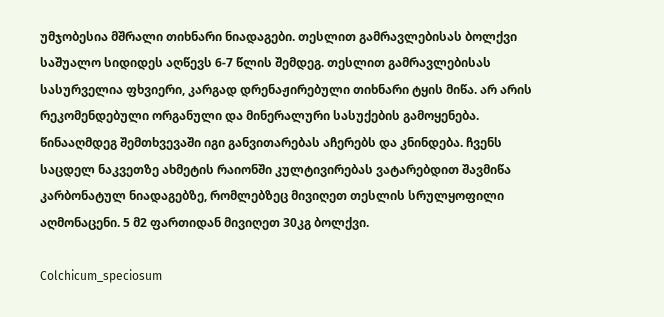უმჯობესია მშრალი თიხნარი ნიადაგები. თესლით გამრავლებისას ბოლქვი საშუალო სიდიდეს აღწევს 6-7 წლის შემდეგ. თესლით გამრავლებისას სასურველია ფხვიერი, კარგად დრენაჟირებული თიხნარი ტყის მიწა. არ არის რეკომენდებული ორგანული და მინერალური სასუქების გამოყენება. წინააღმდეგ შემთხვევაში იგი განვითარებას აჩერებს და კნინდება. ჩვენს საცდელ ნაკვეთზე ახმეტის რაიონში კულტივირებას ვატარებდით შავმიწა კარბონატულ ნიადაგებზე, რომლებზეც მივიღეთ თესლის სრულყოფილი აღმონაცენი. 5 მ2 ფართიდან მივიღეთ 30კგ ბოლქვი.

Colchicum_speciosum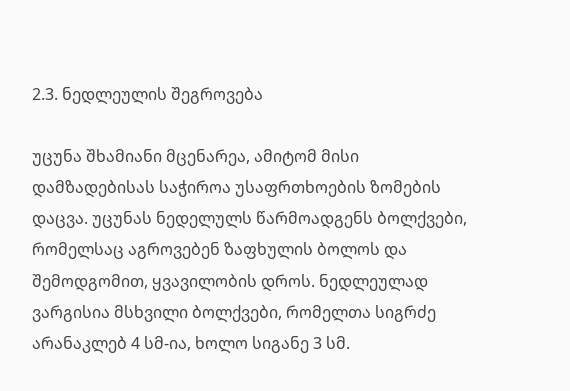2.3. ნედლეულის შეგროვება

უცუნა შხამიანი მცენარეა, ამიტომ მისი დამზადებისას საჭიროა უსაფრთხოების ზომების დაცვა. უცუნას ნედელულს წარმოადგენს ბოლქვები, რომელსაც აგროვებენ ზაფხულის ბოლოს და შემოდგომით, ყვავილობის დროს. ნედლეულად ვარგისია მსხვილი ბოლქვები, რომელთა სიგრძე არანაკლებ 4 სმ-ია, ხოლო სიგანე 3 სმ.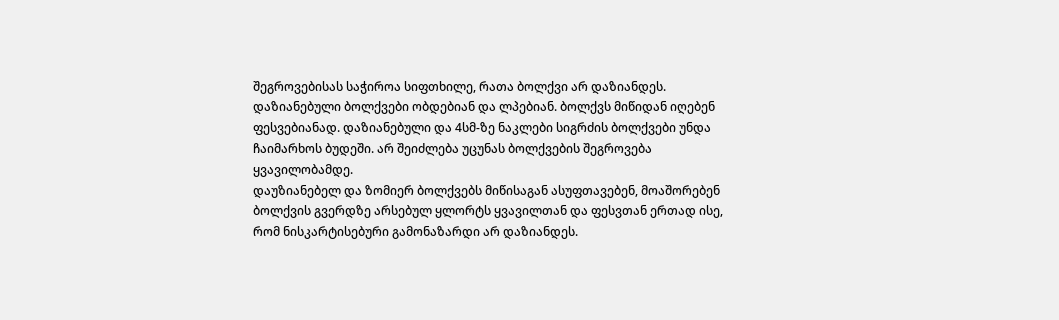შეგროვებისას საჭიროა სიფთხილე, რათა ბოლქვი არ დაზიანდეს. დაზიანებული ბოლქვები ობდებიან და ლპებიან. ბოლქვს მიწიდან იღებენ ფესვებიანად. დაზიანებული და 4სმ-ზე ნაკლები სიგრძის ბოლქვები უნდა ჩაიმარხოს ბუდეში. არ შეიძლება უცუნას ბოლქვების შეგროვება ყვავილობამდე.
დაუზიანებელ და ზომიერ ბოლქვებს მიწისაგან ასუფთავებენ, მოაშორებენ ბოლქვის გვერდზე არსებულ ყლორტს ყვავილთან და ფესვთან ერთად ისე, რომ ნისკარტისებური გამონაზარდი არ დაზიანდეს.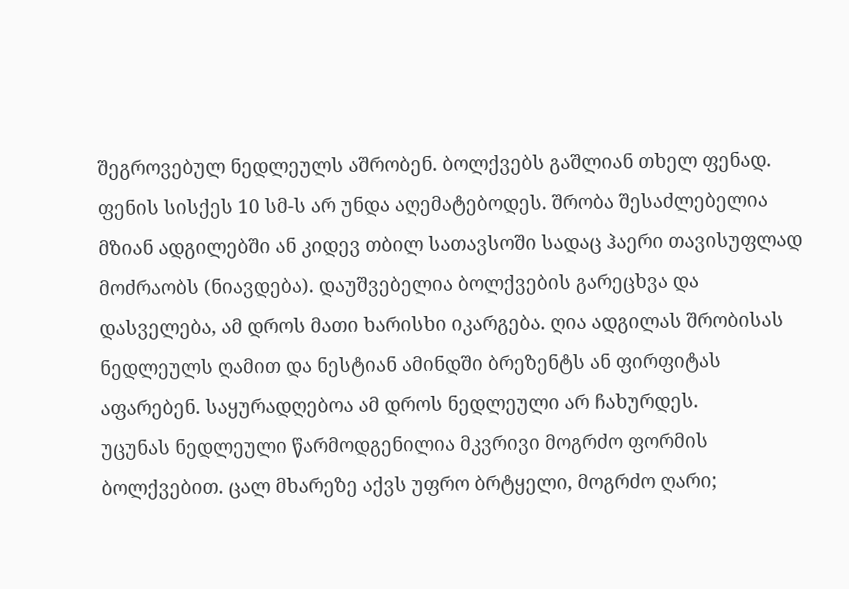შეგროვებულ ნედლეულს აშრობენ. ბოლქვებს გაშლიან თხელ ფენად. ფენის სისქეს 10 სმ-ს არ უნდა აღემატებოდეს. შრობა შესაძლებელია მზიან ადგილებში ან კიდევ თბილ სათავსოში სადაც ჰაერი თავისუფლად მოძრაობს (ნიავდება). დაუშვებელია ბოლქვების გარეცხვა და დასველება, ამ დროს მათი ხარისხი იკარგება. ღია ადგილას შრობისას ნედლეულს ღამით და ნესტიან ამინდში ბრეზენტს ან ფირფიტას აფარებენ. საყურადღებოა ამ დროს ნედლეული არ ჩახურდეს.
უცუნას ნედლეული წარმოდგენილია მკვრივი მოგრძო ფორმის ბოლქვებით. ცალ მხარეზე აქვს უფრო ბრტყელი, მოგრძო ღარი;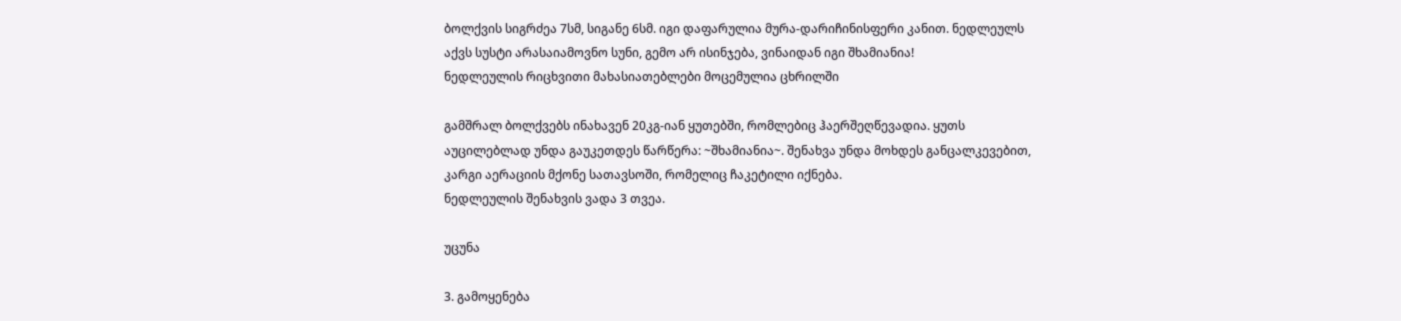ბოლქვის სიგრძეა 7სმ, სიგანე 6სმ. იგი დაფარულია მურა-დარიჩინისფერი კანით. ნედლეულს აქვს სუსტი არასაიამოვნო სუნი, გემო არ ისინჯება, ვინაიდან იგი შხამიანია!
ნედლეულის რიცხვითი მახასიათებლები მოცემულია ცხრილში

გამშრალ ბოლქვებს ინახავენ 20კგ-იან ყუთებში, რომლებიც ჰაერშეღწევადია. ყუთს აუცილებლად უნდა გაუკეთდეს წარწერა: ~შხამიანია~. შენახვა უნდა მოხდეს განცალკევებით, კარგი აერაციის მქონე სათავსოში, რომელიც ჩაკეტილი იქნება.
ნედლეულის შენახვის ვადა 3 თვეა.

უცუნა

3. გამოყენება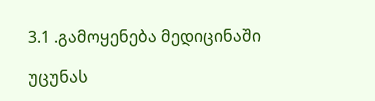3.1 .გამოყენება მედიცინაში

უცუნას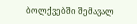ბოლქვებში შემავალ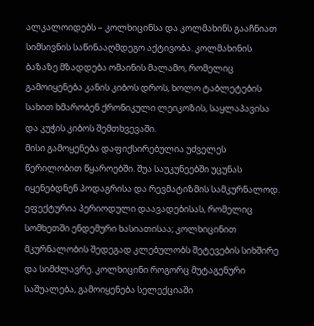ალკალოიდებს – კოლხიცინსა და კოლმახინს გააჩნიათ სიმსივნის საწინააღმდეგო აქტივობა. კოლმახინის ბაზაზე მზადდება ომაინის მალამო, რომელიც გამოიყენება კანის კიბოს დროს, ხოლო ტაბლეტების სახით ხმარობენ ქრონიკული ლეიკოზის, საყლაპავისა და კუჭის კიბოს შემთხვევაში.
მისი გამოყენება დაფიქსირებულია უძველეს წერილობით წყაროებში. შუა საუკუნეებში უცუნას იყენებდნენ პოდაგრისა და რევმატიზმის სამკურნალოდ.
ეფექტურია პერიოდული დაავადებისას, რომელიც სომხეთში ენდემური ხასიათისაა; კოლხიცინით მკურნალობის შედეგად კლებულობს შეტევების სიხშირე და სიმძლავრე. კოლხიცინი როგორც მუტაგენური საშუალება, გამოიყენება სელექციაში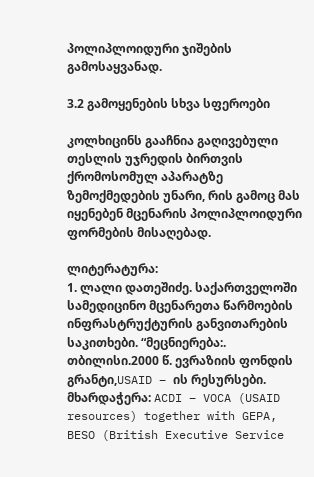პოლიპლოიდური ჯიშების გამოსაყვანად.

3.2 გამოყენების სხვა სფეროები

კოლხიცინს გააჩნია გაღივებული თესლის უჯრედის ბირთვის ქრომოსომულ აპარატზე ზემოქმედების უნარი, რის გამოც მას იყენებენ მცენარის პოლიპლოიდური ფორმების მისაღებად.

ლიტერატურა:
1. ლალი დათეშიძე. საქართველოში სამედიცინო მცენარეთა წარმოების ინფრასტრუქტურის განვითარების საკითხები. “მეცნიერება:. თბილისი.2000 წ. ევრაზიის ფონდის გრანტი,USAID – ის რესურსები. მხარდაჭერა: ACDI – VOCA (USAID resources) together with GEPA, BESO (British Executive Service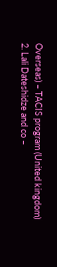Overseas) – TACIS program (United kingdom)
2. Lali Dateshidze and co –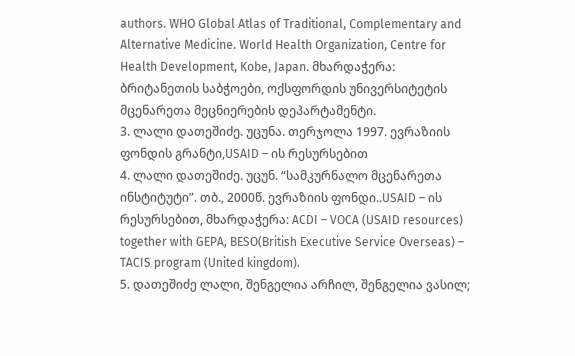authors. WHO Global Atlas of Traditional, Complementary and Alternative Medicine. World Health Organization, Centre for Health Development, Kobe, Japan. მხარდაჭერა: ბრიტანეთის საბჭოები, ოქსფორდის უნივერსიტეტის მცენარეთა მეცნიერების დეპარტამენტი.
3. ლალი დათეშიძე. უცუნა. თერჯოლა 1997. ევრაზიის ფონდის გრანტი,USAID – ის რესურსებით
4. ლალი დათეშიძე. უცუნ. “სამკურნალო მცენარეთა ინსტიტუტი”. თბ., 2000წ. ევრაზიის ფონდი..USAID – ის რესურსებით, მხარდაჭერა: ACDI – VOCA (USAID resources) together with GEPA, BESO(British Executive Service Overseas) – TACIS program (United kingdom).
5. დათეშიძე ლალი, შენგელია არჩილ, შენგელია ვასილ;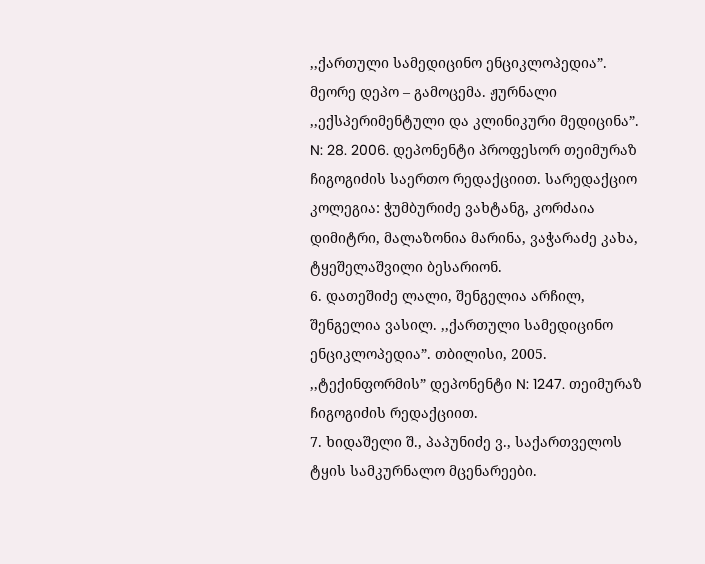,,ქართული სამედიცინო ენციკლოპედია”. მეორე დეპო – გამოცემა. ჟურნალი ,,ექსპერიმენტული და კლინიკური მედიცინა”. N: 28. 2006. დეპონენტი პროფესორ თეიმურაზ ჩიგოგიძის საერთო რედაქციით. სარედაქციო კოლეგია: ჭუმბურიძე ვახტანგ, კორძაია დიმიტრი, მალაზონია მარინა, ვაჭარაძე კახა, ტყეშელაშვილი ბესარიონ.
6. დათეშიძე ლალი, შენგელია არჩილ, შენგელია ვასილ. ,,ქართული სამედიცინო ენციკლოპედია”. თბილისი, 2005. ,,ტექინფორმის” დეპონენტი N: 1247. თეიმურაზ ჩიგოგიძის რედაქციით.
7. ხიდაშელი შ., პაპუნიძე ვ., საქართველოს ტყის სამკურნალო მცენარეები.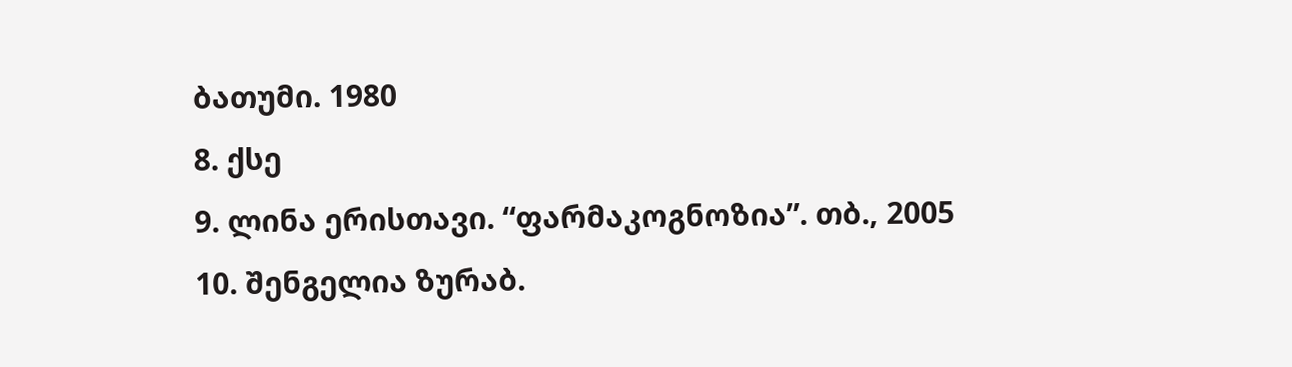ბათუმი. 1980
8. ქსე
9. ლინა ერისთავი. “ფარმაკოგნოზია”. თბ., 2005
10. შენგელია ზურაბ.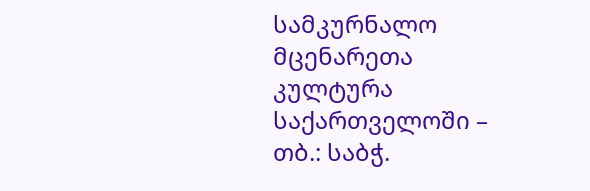სამკურნალო მცენარეთა კულტურა საქართველოში – თბ.: საბჭ.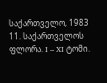საქართველო, 1983
11. საქართველოს ფლორა. I – XI ტომი.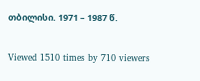თბილისი. 1971 – 1987 წ.

Viewed 1510 times by 710 viewers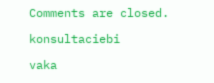Comments are closed.

konsultaciebi

vaka